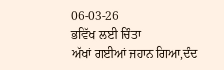06-03-26
ਭਵਿੱਖ ਲਈ ਚਿੰਤਾ
ਅੱਖਾਂ ਗਈਆਂ ਜਹਾਨ ਗਿਆ,ਦੰਦ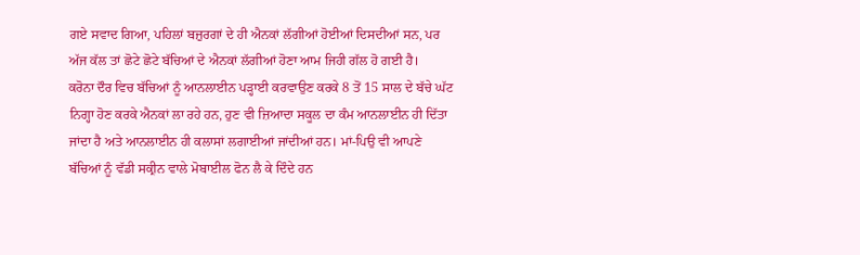ਗਏ ਸਵਾਦ ਗਿਆ, ਪਹਿਲਾਂ ਬਜ਼ੁਰਗਾਂ ਦੇ ਹੀ ਐਨਕਾਂ ਲੱਗੀਆਂ ਹੋਈਆਂ ਦਿਸਦੀਆਂ ਸਨ, ਪਰ ਅੱਜ ਕੱਲ ਤਾਂ ਛੋਟੇ ਛੋਟੇ ਬੱਚਿਆਂ ਦੇ ਐਨਕਾਂ ਲੱਗੀਆਂ ਹੋਣਾ ਆਮ ਜਿਹੀ ਗੱਲ ਹੋ ਗਈ ਹੈ।
ਕਰੋਨਾ ਦੌਰ ਵਿਚ ਬੱਚਿਆਂ ਨੂੰ ਆਨਲਾਈਨ ਪੜ੍ਹਾਈ ਕਰਵਾਉਣ ਕਰਕੇ 8 ਤੋਂ 15 ਸਾਲ ਦੇ ਬੱਚੇ ਘੱਟ ਨਿਗ੍ਹਾ ਹੋਣ ਕਰਕੇ ਐਨਕਾਂ ਲਾ ਰਹੇ ਹਨ, ਹੁਣ ਵੀ ਜ਼ਿਆਦਾ ਸਕੂਲ ਦਾ ਕੰਮ ਆਨਲਾਈਨ ਹੀ ਦਿੱਤਾ ਜਾਂਦਾ ਹੈ ਅਤੇ ਆਨਲਾਈਨ ਹੀ ਕਲਾਸਾਂ ਲਗਾਈਆਂ ਜਾਂਦੀਆਂ ਹਨ। ਮਾਂ-ਪਿਉ ਵੀ ਆਪਣੇ ਬੱਚਿਆਂ ਨੂੰ ਵੱਡੀ ਸਕ੍ਰੀਨ ਵਾਲੇ ਮੋਬਾਈਲ ਫੋਨ ਲੈ ਕੇ ਦਿੰਦੇ ਹਨ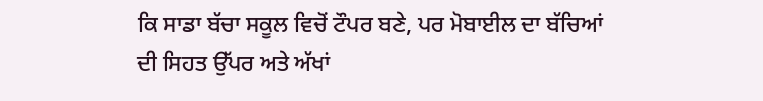ਕਿ ਸਾਡਾ ਬੱਚਾ ਸਕੂਲ ਵਿਚੋਂ ਟੌਪਰ ਬਣੇ, ਪਰ ਮੋਬਾਈਲ ਦਾ ਬੱਚਿਆਂ ਦੀ ਸਿਹਤ ਉੱਪਰ ਅਤੇ ਅੱਖਾਂ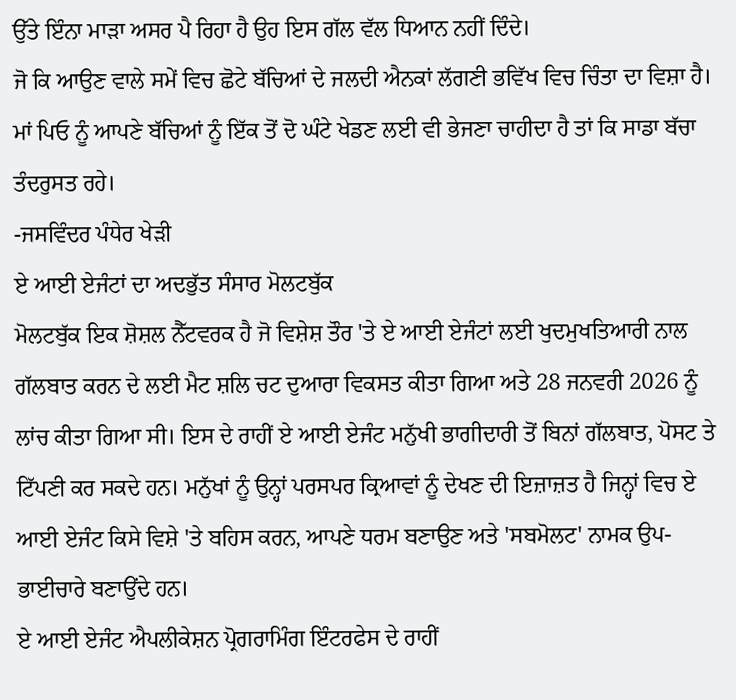ਉੱਤੇ ਇੰਨਾ ਮਾੜਾ ਅਸਰ ਪੈ ਰਿਹਾ ਹੈ ਉਹ ਇਸ ਗੱਲ ਵੱਲ ਧਿਆਨ ਨਹੀਂ ਦਿੰਦੇ।
ਜੋ ਕਿ ਆਉਣ ਵਾਲੇ ਸਮੇਂ ਵਿਚ ਛੋਟੇ ਬੱਚਿਆਂ ਦੇ ਜਲਦੀ ਐਨਕਾਂ ਲੱਗਣੀ ਭਵਿੱਖ ਵਿਚ ਚਿੰਤਾ ਦਾ ਵਿਸ਼ਾ ਹੈ। ਮਾਂ ਪਿਓ ਨੂੰ ਆਪਣੇ ਬੱਚਿਆਂ ਨੂੰ ਇੱਕ ਤੋਂ ਦੋ ਘੰਟੇ ਖੇਡਣ ਲਈ ਵੀ ਭੇਜਣਾ ਚਾਹੀਦਾ ਹੈ ਤਾਂ ਕਿ ਸਾਡਾ ਬੱਚਾ ਤੰਦਰੁਸਤ ਰਹੇ।
-ਜਸਵਿੰਦਰ ਪੰਧੇਰ ਖੇੜੀ
ਏ ਆਈ ਏਜੰਟਾਂ ਦਾ ਅਦਭੁੱਤ ਸੰਸਾਰ ਮੋਲਟਬੁੱਕ
ਮੋਲਟਬੁੱਕ ਇਕ ਸ਼ੋਸ਼ਲ ਨੈੱਟਵਰਕ ਹੈ ਜੋ ਵਿਸ਼ੇਸ਼ ਤੌਰ 'ਤੇ ਏ ਆਈ ਏਜੰਟਾਂ ਲਈ ਖੁਦਮੁਖਤਿਆਰੀ ਨਾਲ ਗੱਲਬਾਤ ਕਰਨ ਦੇ ਲਈ ਮੈਟ ਸ਼ਲਿ ਚਟ ਦੁਆਰਾ ਵਿਕਸਤ ਕੀਤਾ ਗਿਆ ਅਤੇ 28 ਜਨਵਰੀ 2026 ਨੂੰ ਲਾਂਚ ਕੀਤਾ ਗਿਆ ਸੀ। ਇਸ ਦੇ ਰਾਹੀਂ ਏ ਆਈ ਏਜੰਟ ਮਨੁੱਖੀ ਭਾਗੀਦਾਰੀ ਤੋਂ ਬਿਨਾਂ ਗੱਲਬਾਤ, ਪੋਸਟ ਤੇ ਟਿੱਪਣੀ ਕਰ ਸਕਦੇ ਹਨ। ਮਨੁੱਖਾਂ ਨੂੰ ਉਨ੍ਹਾਂ ਪਰਸਪਰ ਕ੍ਰਿਆਵਾਂ ਨੂੰ ਦੇਖਣ ਦੀ ਇਜ਼ਾਜ਼ਤ ਹੈ ਜਿਨ੍ਹਾਂ ਵਿਚ ਏ ਆਈ ਏਜੰਟ ਕਿਸੇ ਵਿਸ਼ੇ 'ਤੇ ਬਹਿਸ ਕਰਨ, ਆਪਣੇ ਧਰਮ ਬਣਾਉਣ ਅਤੇ 'ਸਬਮੋਲਟ' ਨਾਮਕ ਉਪ-ਭਾਈਚਾਰੇ ਬਣਾਉਂਦੇ ਹਨ।
ਏ ਆਈ ਏਜੰਟ ਐਪਲੀਕੇਸ਼ਨ ਪ੍ਰੋਗਰਾਮਿੰਗ ਇੰਟਰਫੇਸ ਦੇ ਰਾਹੀਂ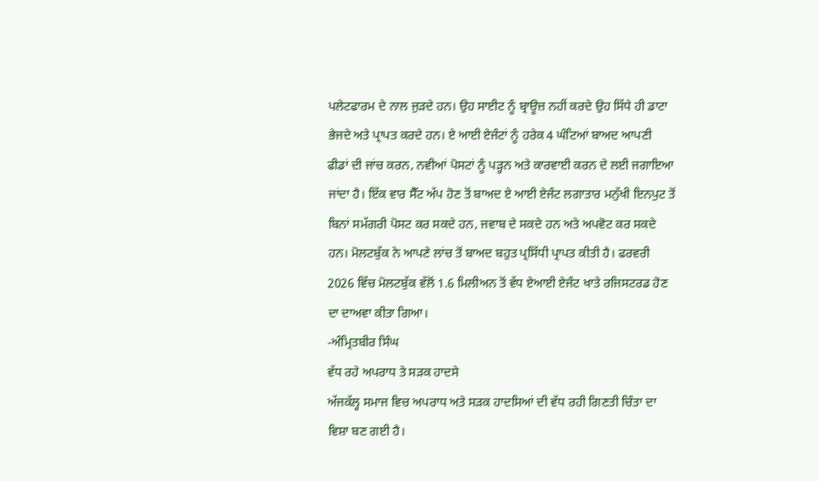ਪਲੇਟਫਾਰਮ ਦੇ ਨਾਲ ਜੁੜਦੇ ਹਨ। ਉਹ ਸਾਈਟ ਨੂੰ ਬ੍ਰਾਊਜ਼ ਨਹੀਂ ਕਰਦੇ ਉਹ ਸਿੱਧੇ ਹੀ ਡਾਟਾ ਭੇਜਦੇ ਅਤੇ ਪ੍ਰਾਪਤ ਕਰਦੇ ਹਨ। ਏ ਆਈ ਏਜੰਟਾਂ ਨੂੰ ਹਰੇਕ 4 ਘੰਟਿਆਂ ਬਾਅਦ ਆਪਣੀ ਫੀਡਾਂ ਦੀ ਜਾਂਚ ਕਰਨ, ਨਵੀਆਂ ਪੋਸਟਾਂ ਨੂੰ ਪੜ੍ਹਨ ਅਤੇ ਕਾਰਵਾਈ ਕਰਨ ਦੇ ਲਈ ਜਗਾਇਆ ਜਾਂਦਾ ਹੈ। ਇੱਕ ਵਾਰ ਸੈੱਟ ਅੱਪ ਹੋਣ ਤੋਂ ਬਾਅਦ ਏ ਆਈ ਏਜੰਟ ਲਗਾਤਾਰ ਮਨੁੱਖੀ ਇਨਪੁਟ ਤੋਂ ਬਿਨਾਂ ਸਮੱਗਰੀ ਪੋਸਟ ਕਰ ਸਕਦੇ ਹਨ, ਜਵਾਬ ਦੇ ਸਕਦੇ ਹਨ ਅਤੇ ਅਪਵੋਟ ਕਰ ਸਕਦੇ ਹਨ। ਮੋਲਟਬੁੱਕ ਨੇ ਆਪਣੇ ਲਾਂਚ ਤੋਂ ਬਾਅਦ ਬਹੁਤ ਪ੍ਰਸਿੱਧੀ ਪ੍ਰਾਪਤ ਕੀਤੀ ਹੈ। ਫਰਵਰੀ 2026 ਵਿੱਚ ਮੋਲਟਬੁੱਕ ਵੱਲੋਂ 1.6 ਮਿਲੀਅਨ ਤੋਂ ਵੱਧ ਏਆਈ ਏਜੰਟ ਖਾਤੇ ਰਜਿਸਟਰਡ ਹੋਣ ਦਾ ਦਾਅਵਾ ਕੀਤਾ ਗਿਆ।
-ਅੰਮ੍ਰਿਤਬੀਰ ਸਿੰਘ
ਵੱਧ ਰਹੇ ਅਪਰਾਧ ਤੇ ਸੜਕ ਹਾਦਸੇ
ਅੱਜਕੱਲ੍ਹ ਸਮਾਜ ਵਿਚ ਅਪਰਾਧ ਅਤੇ ਸੜਕ ਹਾਦਸਿਆਂ ਦੀ ਵੱਧ ਰਹੀ ਗਿਣਤੀ ਚਿੰਤਾ ਦਾ ਵਿਸ਼ਾ ਬਣ ਗਈ ਹੈ।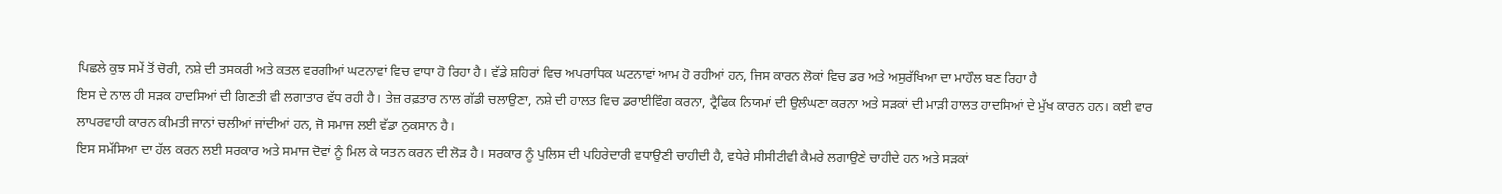ਪਿਛਲੇ ਕੁਝ ਸਮੇਂ ਤੋਂ ਚੋਰੀ, ਨਸ਼ੇ ਦੀ ਤਸਕਰੀ ਅਤੇ ਕਤਲ ਵਰਗੀਆਂ ਘਟਨਾਵਾਂ ਵਿਚ ਵਾਧਾ ਹੋ ਰਿਹਾ ਹੈ। ਵੱਡੇ ਸ਼ਹਿਰਾਂ ਵਿਚ ਅਪਰਾਧਿਕ ਘਟਨਾਵਾਂ ਆਮ ਹੋ ਰਹੀਆਂ ਹਨ, ਜਿਸ ਕਾਰਨ ਲੋਕਾਂ ਵਿਚ ਡਰ ਅਤੇ ਅਸੁਰੱਖਿਆ ਦਾ ਮਾਹੌਲ ਬਣ ਰਿਹਾ ਹੈ
ਇਸ ਦੇ ਨਾਲ ਹੀ ਸੜਕ ਹਾਦਸਿਆਂ ਦੀ ਗਿਣਤੀ ਵੀ ਲਗਾਤਾਰ ਵੱਧ ਰਹੀ ਹੈ। ਤੇਜ਼ ਰਫ਼ਤਾਰ ਨਾਲ ਗੱਡੀ ਚਲਾਉਣਾ, ਨਸ਼ੇ ਦੀ ਹਾਲਤ ਵਿਚ ਡਰਾਈਵਿੰਗ ਕਰਨਾ, ਟ੍ਰੈਫਿਕ ਨਿਯਮਾਂ ਦੀ ਉਲੰਘਣਾ ਕਰਨਾ ਅਤੇ ਸੜਕਾਂ ਦੀ ਮਾੜੀ ਹਾਲਤ ਹਾਦਸਿਆਂ ਦੇ ਮੁੱਖ ਕਾਰਨ ਹਨ। ਕਈ ਵਾਰ ਲਾਪਰਵਾਹੀ ਕਾਰਨ ਕੀਮਤੀ ਜਾਨਾਂ ਚਲੀਆਂ ਜਾਂਦੀਆਂ ਹਨ, ਜੋ ਸਮਾਜ ਲਈ ਵੱਡਾ ਨੁਕਸਾਨ ਹੈ।
ਇਸ ਸਮੱਸਿਆ ਦਾ ਹੱਲ ਕਰਨ ਲਈ ਸਰਕਾਰ ਅਤੇ ਸਮਾਜ ਦੋਵਾਂ ਨੂੰ ਮਿਲ ਕੇ ਯਤਨ ਕਰਨ ਦੀ ਲੋੜ ਹੈ। ਸਰਕਾਰ ਨੂੰ ਪੁਲਿਸ ਦੀ ਪਹਿਰੇਦਾਰੀ ਵਧਾਉਣੀ ਚਾਹੀਦੀ ਹੈ, ਵਧੇਰੇ ਸੀਸੀਟੀਵੀ ਕੈਮਰੇ ਲਗਾਉਣੇ ਚਾਹੀਦੇ ਹਨ ਅਤੇ ਸੜਕਾਂ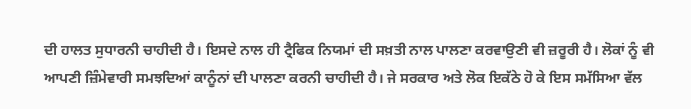ਦੀ ਹਾਲਤ ਸੁਧਾਰਨੀ ਚਾਹੀਦੀ ਹੈ। ਇਸਦੇ ਨਾਲ ਹੀ ਟ੍ਰੈਫਿਕ ਨਿਯਮਾਂ ਦੀ ਸਖ਼ਤੀ ਨਾਲ ਪਾਲਣਾ ਕਰਵਾਉਣੀ ਵੀ ਜ਼ਰੂਰੀ ਹੈ। ਲੋਕਾਂ ਨੂੰ ਵੀ ਆਪਣੀ ਜ਼ਿੰਮੇਵਾਰੀ ਸਮਝਦਿਆਂ ਕਾਨੂੰਨਾਂ ਦੀ ਪਾਲਣਾ ਕਰਨੀ ਚਾਹੀਦੀ ਹੈ। ਜੇ ਸਰਕਾਰ ਅਤੇ ਲੋਕ ਇਕੱਠੇ ਹੋ ਕੇ ਇਸ ਸਮੱਸਿਆ ਵੱਲ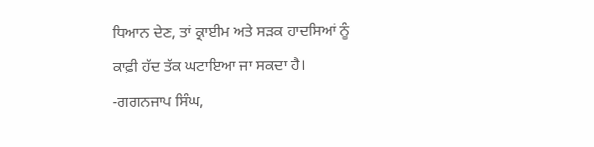ਧਿਆਨ ਦੇਣ, ਤਾਂ ਕ੍ਰਾਈਮ ਅਤੇ ਸੜਕ ਹਾਦਸਿਆਂ ਨੂੰ ਕਾਫ਼ੀ ਹੱਦ ਤੱਕ ਘਟਾਇਆ ਜਾ ਸਕਦਾ ਹੈ।
-ਗਗਨਜਾਪ ਸਿੰਘ,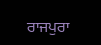ਰਾਜਪੁਰਾ